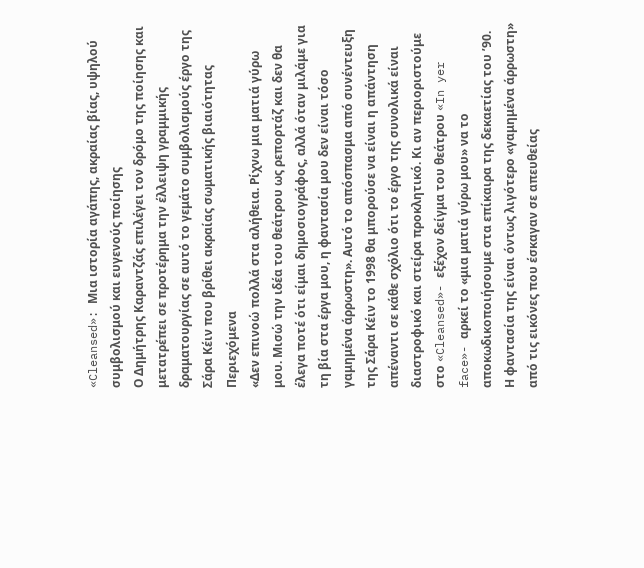«Cleansed»: Μια ιστορία αγάπης, ακραίας βίας, υψηλού συμβολισμού και ευγενούς ποίησης
Ο Δημήτρης Καραντζάς επιλέγει τον δρόμο της ποίησης και μετατρέπει σε προτέρημα την έλλειψη γραμμικής δραματουργίας σε αυτό το γεμάτο συμβολισμούς έργο της Σάρα Κέιν που βρίθει ακραίας σωματικής βιαιότητας
Περιεχόμενα
«Δεν επινοώ πολλά στα αλήθεια. Ρίχνω μια ματιά γύρω μου. Μισώ την ιδέα του θεάτρου ως ρεπορτάζ και δεν θα έλεγα ποτέ ότι είμαι δημοσιογράφος, αλλά όταν μιλάμε για τη βία στα έργα μου, η φαντασία μου δεν είναι τόσο γαμημένα άρρωστη». Αυτό το απόσπασμα από συνέντευξη της Σάρα Κέιν το 1998 θα μπορούσε να είναι η απάντηση απέναντι σε κάθε σχόλιο ότι το έργο της συνολικά είναι διαστροφικό και στείρα προκλητικό. Κι αν περιοριστούμε στο «Cleansed»- εξέχον δείγμα του θεάτρου «In yer face»- αρκεί το «μια ματιά γύρω μου» να το αποκωδικοποιήσουμε στα επίκαιρα της δεκαετίας του ’90. Η φαντασία της είναι όντως λιγότερο «γαμημένα άρρωστη» από τις εικόνες που έσκαγαν σε απευθείας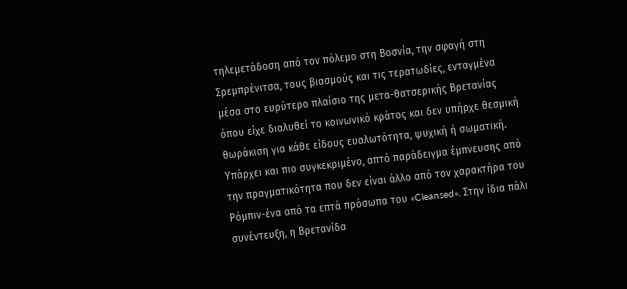τηλεμετάδοση από τον πόλεμο στη Βοσνία, την σφαγή στη Σρεμπρένιτσα, τους βιασμούς και τις τερατωδίες, ενταγμένα μέσα στο ευρύτερο πλαίσιο της μετα-θατσερικής Βρετανίας όπου είχε διαλυθεί το κοινωνικό κράτος και δεν υπήρχε θεσμική θωράκιση για κάθε είδους ευαλωτότητα, ψυχική ή σωματική.
Υπάρχει και πιο συγκεκριμένο, απτό παράδειγμα έμπνευσης από την πραγματικότητα που δεν είναι άλλο από τον χαρακτήρα του Ρόμπιν-ένα από τα επτά πρόσωπα του «Cleansed». Στην ίδια πάλι συνέντευξη, η Βρετανίδα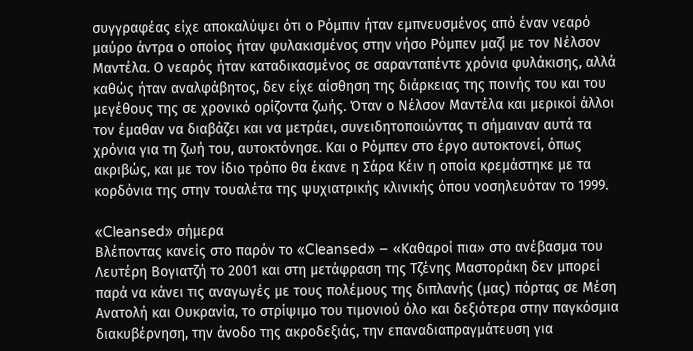συγγραφέας είχε αποκαλύψει ότι ο Ρόμπιν ήταν εμπνευσμένος από έναν νεαρό μαύρο άντρα ο οποίος ήταν φυλακισμένος στην νήσο Ρόμπεν μαζί με τον Νέλσον Μαντέλα. Ο νεαρός ήταν καταδικασμένος σε σαρανταπέντε χρόνια φυλάκισης, αλλά καθώς ήταν αναλφάβητος, δεν είχε αίσθηση της διάρκειας της ποινής του και του μεγέθους της σε χρονικό ορίζοντα ζωής. Όταν ο Νέλσον Μαντέλα και μερικοί άλλοι τον έμαθαν να διαβάζει και να μετράει, συνειδητοποιώντας τι σήμαιναν αυτά τα χρόνια για τη ζωή του, αυτοκτόνησε. Και ο Ρόμπεν στο έργο αυτοκτονεί, όπως ακριβώς, και με τον ίδιο τρόπο θα έκανε η Σάρα Κέιν η οποία κρεμάστηκε με τα κορδόνια της στην τουαλέτα της ψυχιατρικής κλινικής όπου νοσηλευόταν το 1999.

«Cleansed» σήμερα
Βλέποντας κανείς στο παρόν το «Cleansed» – «Καθαροί πια» στο ανέβασμα του Λευτέρη Βογιατζή το 2001 και στη μετάφραση της Τζένης Μαστοράκη δεν μπορεί παρά να κάνει τις αναγωγές με τους πολέμους της διπλανής (μας) πόρτας σε Μέση Ανατολή και Ουκρανία, το στρίψιμο του τιμονιού όλο και δεξιότερα στην παγκόσμια διακυβέρνηση, την άνοδο της ακροδεξιάς, την επαναδιαπραγμάτευση για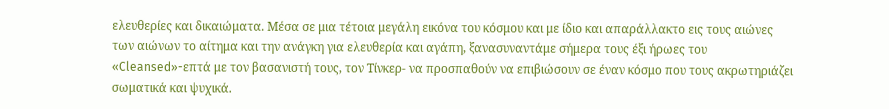ελευθερίες και δικαιώματα. Μέσα σε μια τέτοια μεγάλη εικόνα του κόσμου και με ίδιο και απαράλλακτο εις τους αιώνες των αιώνων το αίτημα και την ανάγκη για ελευθερία και αγάπη, ξανασυναντάμε σήμερα τους έξι ήρωες του «Cleansed»-επτά με τον βασανιστή τους, τον Τίνκερ- να προσπαθούν να επιβιώσουν σε έναν κόσμο που τους ακρωτηριάζει σωματικά και ψυχικά.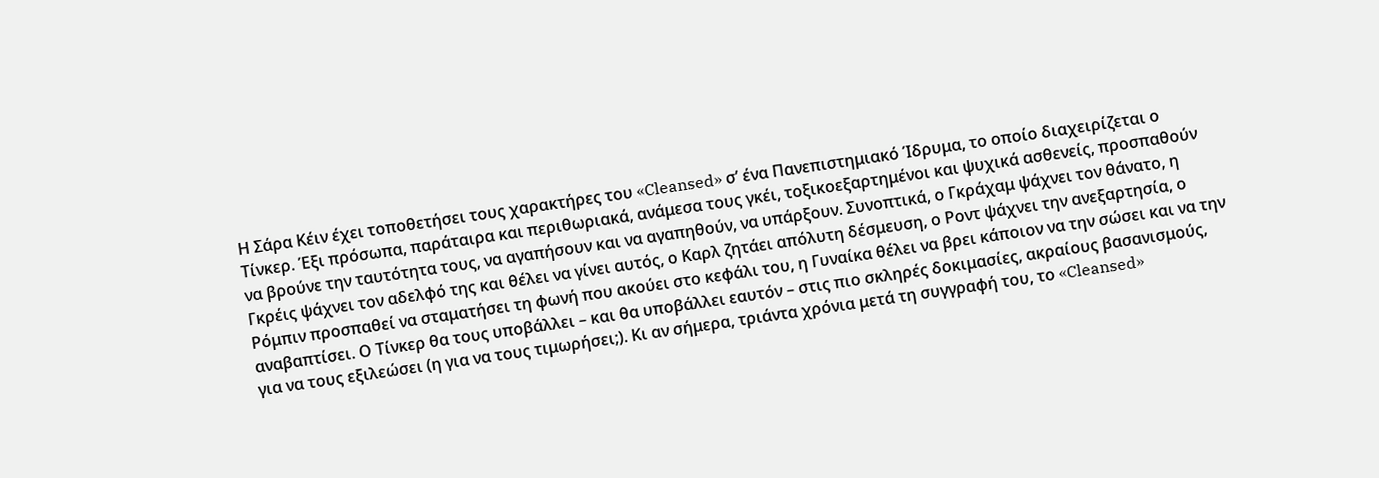Η Σάρα Κέιν έχει τοποθετήσει τους χαρακτήρες του «Cleansed» σ’ ένα Πανεπιστημιακό Ίδρυμα, το οποίο διαχειρίζεται ο Τίνκερ. Έξι πρόσωπα, παράταιρα και περιθωριακά, ανάμεσα τους γκέι, τοξικοεξαρτημένοι και ψυχικά ασθενείς, προσπαθούν να βρούνε την ταυτότητα τους, να αγαπήσουν και να αγαπηθούν, να υπάρξουν. Συνοπτικά, ο Γκράχαμ ψάχνει τον θάνατο, η Γκρέις ψάχνει τον αδελφό της και θέλει να γίνει αυτός, ο Καρλ ζητάει απόλυτη δέσμευση, ο Ροντ ψάχνει την ανεξαρτησία, ο Ρόμπιν προσπαθεί να σταματήσει τη φωνή που ακούει στο κεφάλι του, η Γυναίκα θέλει να βρει κάποιον να την σώσει και να την αναβαπτίσει. Ο Τίνκερ θα τους υποβάλλει – και θα υποβάλλει εαυτόν – στις πιο σκληρές δοκιμασίες, ακραίους βασανισμούς, για να τους εξιλεώσει (η για να τους τιμωρήσει;). Κι αν σήμερα, τριάντα χρόνια μετά τη συγγραφή του, το «Cleansed»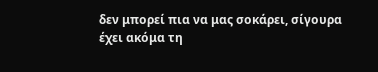δεν μπορεί πια να μας σοκάρει, σίγουρα έχει ακόμα τη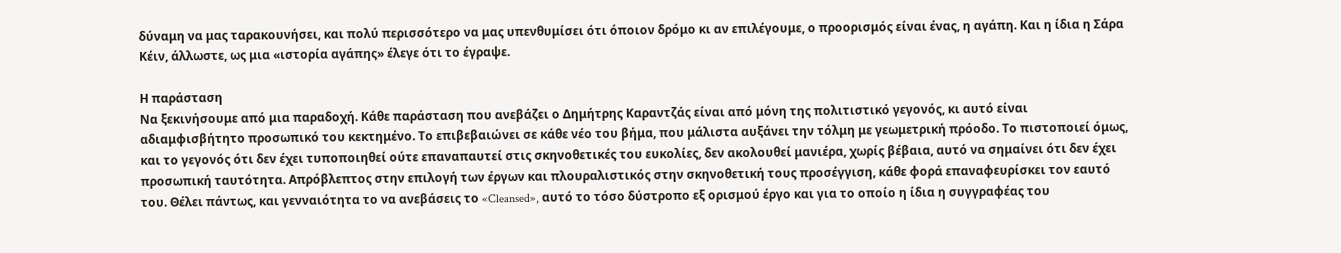δύναμη να μας ταρακουνήσει, και πολύ περισσότερο να μας υπενθυμίσει ότι όποιον δρόμο κι αν επιλέγουμε, ο προορισμός είναι ένας, η αγάπη. Και η ίδια η Σάρα Κέιν, άλλωστε, ως μια «ιστορία αγάπης» έλεγε ότι το έγραψε.

Η παράσταση
Να ξεκινήσουμε από μια παραδοχή. Κάθε παράσταση που ανεβάζει ο Δημήτρης Καραντζάς είναι από μόνη της πολιτιστικό γεγονός, κι αυτό είναι αδιαμφισβήτητο προσωπικό του κεκτημένο. Το επιβεβαιώνει σε κάθε νέο του βήμα, που μάλιστα αυξάνει την τόλμη με γεωμετρική πρόοδο. Το πιστοποιεί όμως, και το γεγονός ότι δεν έχει τυποποιηθεί ούτε επαναπαυτεί στις σκηνοθετικές του ευκολίες, δεν ακολουθεί μανιέρα, χωρίς βέβαια, αυτό να σημαίνει ότι δεν έχει προσωπική ταυτότητα. Απρόβλεπτος στην επιλογή των έργων και πλουραλιστικός στην σκηνοθετική τους προσέγγιση, κάθε φορά επαναφευρίσκει τον εαυτό του. Θέλει πάντως, και γενναιότητα το να ανεβάσεις το «Cleansed», αυτό το τόσο δύστροπο εξ ορισμού έργο και για το οποίο η ίδια η συγγραφέας του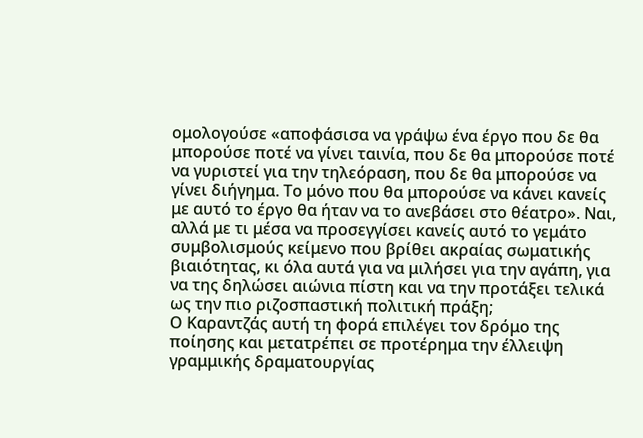ομολογούσε «αποφάσισα να γράψω ένα έργο που δε θα μπορούσε ποτέ να γίνει ταινία, που δε θα μπορούσε ποτέ να γυριστεί για την τηλεόραση, που δε θα μπορούσε να γίνει διήγημα. Το μόνο που θα μπορούσε να κάνει κανείς με αυτό το έργο θα ήταν να το ανεβάσει στο θέατρο». Ναι, αλλά με τι μέσα να προσεγγίσει κανείς αυτό το γεμάτο συμβολισμούς κείμενο που βρίθει ακραίας σωματικής βιαιότητας, κι όλα αυτά για να μιλήσει για την αγάπη, για να της δηλώσει αιώνια πίστη και να την προτάξει τελικά ως την πιο ριζοσπαστική πολιτική πράξη;
Ο Καραντζάς αυτή τη φορά επιλέγει τον δρόμο της ποίησης και μετατρέπει σε προτέρημα την έλλειψη γραμμικής δραματουργίας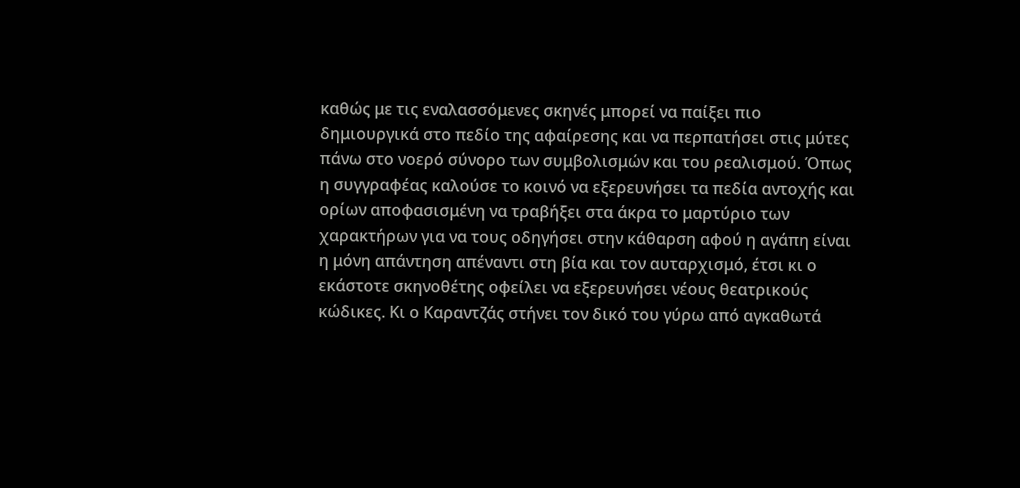καθώς με τις εναλασσόμενες σκηνές μπορεί να παίξει πιο δημιουργικά στο πεδίο της αφαίρεσης και να περπατήσει στις μύτες πάνω στο νοερό σύνορο των συμβολισμών και του ρεαλισμού. Όπως η συγγραφέας καλούσε το κοινό να εξερευνήσει τα πεδία αντοχής και ορίων αποφασισμένη να τραβήξει στα άκρα το μαρτύριο των χαρακτήρων για να τους οδηγήσει στην κάθαρση αφού η αγάπη είναι η μόνη απάντηση απέναντι στη βία και τον αυταρχισμό, έτσι κι ο εκάστοτε σκηνοθέτης οφείλει να εξερευνήσει νέους θεατρικούς κώδικες. Κι ο Καραντζάς στήνει τον δικό του γύρω από αγκαθωτά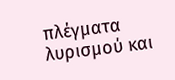πλέγματα λυρισμού και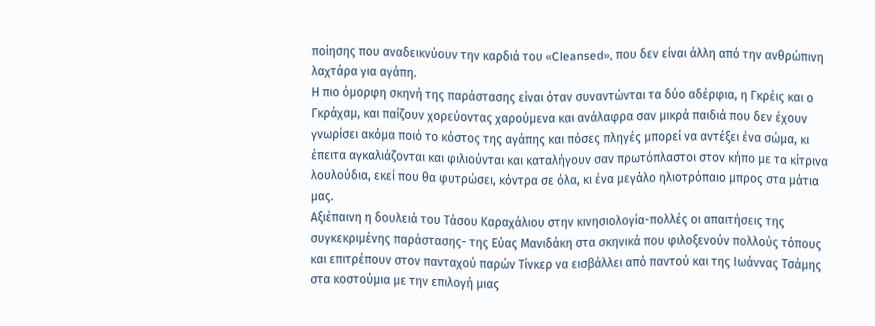ποίησης που αναδεικνύουν την καρδιά του «Cleansed», που δεν είναι άλλη από την ανθρώπινη λαχτάρα για αγάπη.
Η πιο όμορφη σκηνή της παράστασης είναι όταν συναντώνται τα δύο αδέρφια, η Γκρέις και ο Γκράχαμ, και παίζουν χορεύοντας χαρούμενα και ανάλαφρα σαν μικρά παιδιά που δεν έχουν γνωρίσει ακόμα ποιό το κόστος της αγάπης και πόσες πληγές μπορεί να αντέξει ένα σώμα, κι έπειτα αγκαλιάζονται και φιλιούνται και καταλήγουν σαν πρωτόπλαστοι στον κήπο με τα κίτρινα λουλούδια, εκεί που θα φυτρώσει, κόντρα σε όλα, κι ένα μεγάλο ηλιοτρόπαιο μπρος στα μάτια μας.
Αξιέπαινη η δουλειά του Τάσου Καραχάλιου στην κινησιολογία-πολλές οι απαιτήσεις της συγκεκριμένης παράστασης- της Εύας Μανιδάκη στα σκηνικά που φιλοξενούν πολλούς τόπους και επιτρέπουν στον πανταχού παρών Τίνκερ να εισβάλλει από παντού και της Ιωάννας Τσάμης στα κοστούμια με την επιλογή μιας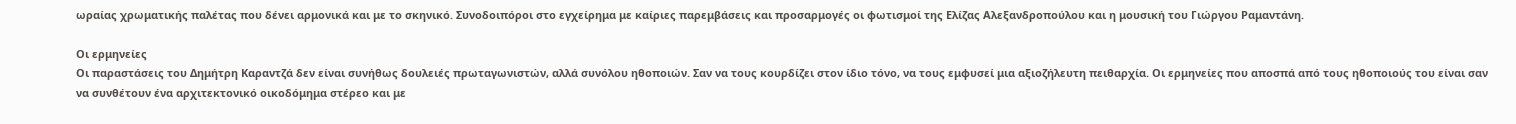ωραίας χρωματικής παλέτας που δένει αρμονικά και με το σκηνικό. Συνοδοιπόροι στο εγχείρημα με καίριες παρεμβάσεις και προσαρμογές οι φωτισμοί της Ελίζας Αλεξανδροπούλου και η μουσική του Γιώργου Ραμαντάνη.

Οι ερμηνείες
Οι παραστάσεις του Δημήτρη Καραντζά δεν είναι συνήθως δουλειές πρωταγωνιστών, αλλά συνόλου ηθοποιών. Σαν να τους κουρδίζει στον ίδιο τόνο, να τους εμφυσεί μια αξιοζήλευτη πειθαρχία. Οι ερμηνείες που αποσπά από τους ηθοποιούς του είναι σαν να συνθέτουν ένα αρχιτεκτονικό οικοδόμημα στέρεο και με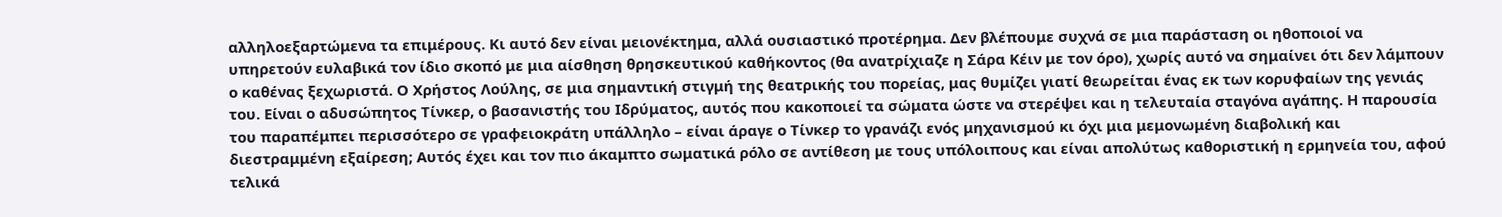αλληλοεξαρτώμενα τα επιμέρους. Κι αυτό δεν είναι μειονέκτημα, αλλά ουσιαστικό προτέρημα. Δεν βλέπουμε συχνά σε μια παράσταση οι ηθοποιοί να υπηρετούν ευλαβικά τον ίδιο σκοπό με μια αίσθηση θρησκευτικού καθήκοντος (θα ανατρίχιαζε η Σάρα Κέιν με τον όρο), χωρίς αυτό να σημαίνει ότι δεν λάμπουν ο καθένας ξεχωριστά. Ο Χρήστος Λούλης, σε μια σημαντική στιγμή της θεατρικής του πορείας, μας θυμίζει γιατί θεωρείται ένας εκ των κορυφαίων της γενιάς του. Είναι ο αδυσώπητος Τίνκερ, ο βασανιστής του Ιδρύματος, αυτός που κακοποιεί τα σώματα ώστε να στερέψει και η τελευταία σταγόνα αγάπης. Η παρουσία του παραπέμπει περισσότερο σε γραφειοκράτη υπάλληλο – είναι άραγε ο Τίνκερ το γρανάζι ενός μηχανισμού κι όχι μια μεμονωμένη διαβολική και διεστραμμένη εξαίρεση; Αυτός έχει και τον πιο άκαμπτο σωματικά ρόλο σε αντίθεση με τους υπόλοιπους και είναι απολύτως καθοριστική η ερμηνεία του, αφού τελικά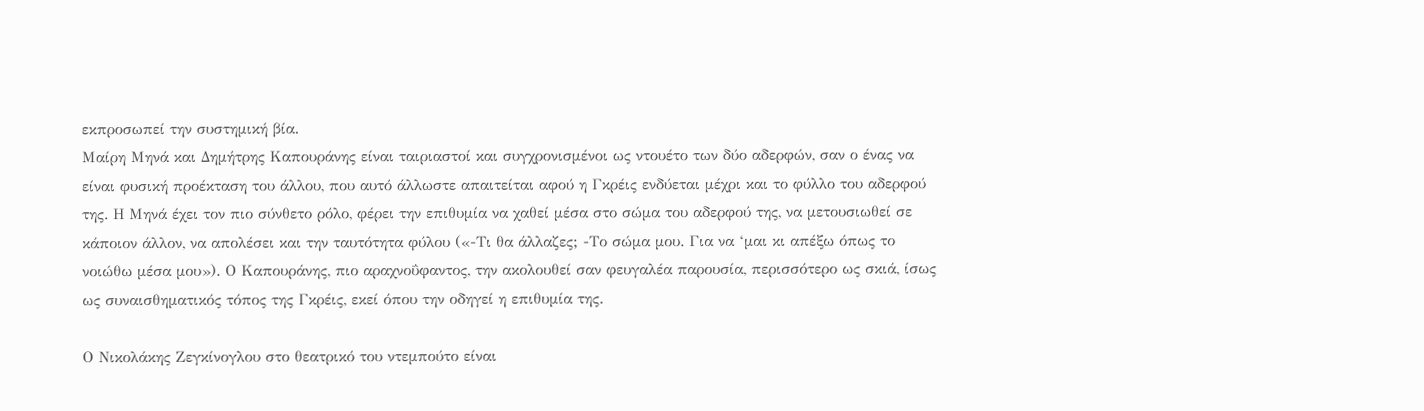εκπροσωπεί την συστημική βία.
Μαίρη Μηνά και Δημήτρης Καπουράνης είναι ταιριαστοί και συγχρονισμένοι ως ντουέτο των δύο αδερφών, σαν ο ένας να είναι φυσική προέκταση του άλλου, που αυτό άλλωστε απαιτείται αφού η Γκρέις ενδύεται μέχρι και το φύλλο του αδερφού της. Η Μηνά έχει τον πιο σύνθετο ρόλο, φέρει την επιθυμία να χαθεί μέσα στο σώμα του αδερφού της, να μετουσιωθεί σε κάποιον άλλον, να απολέσει και την ταυτότητα φύλου («-Τι θα άλλαζες; -Το σώμα μου. Για να ‘μαι κι απέξω όπως το νοιώθω μέσα μου»). Ο Καπουράνης, πιο αραχνοΰφαντος, την ακολουθεί σαν φευγαλέα παρουσία, περισσότερο ως σκιά, ίσως ως συναισθηματικός τόπος της Γκρέις, εκεί όπου την οδηγεί η επιθυμία της.

Ο Νικολάκης Ζεγκίνογλου στο θεατρικό του ντεμπούτο είναι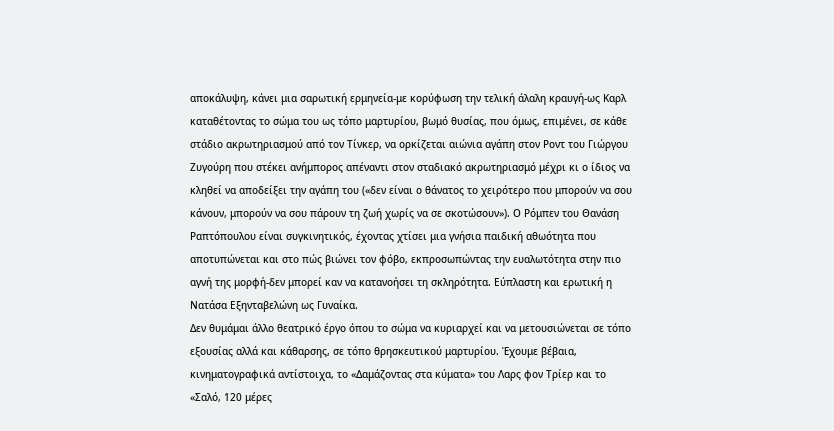αποκάλυψη, κάνει μια σαρωτική ερμηνεία-με κορύφωση την τελική άλαλη κραυγή-ως Καρλ καταθέτοντας το σώμα του ως τόπο μαρτυρίου, βωμό θυσίας, που όμως, επιμένει, σε κάθε στάδιο ακρωτηριασμού από τον Τίνκερ, να ορκίζεται αιώνια αγάπη στον Ροντ του Γιώργου Ζυγούρη που στέκει ανήμπορος απέναντι στον σταδιακό ακρωτηριασμό μέχρι κι ο ίδιος να κληθεί να αποδείξει την αγάπη του («δεν είναι ο θάνατος το χειρότερο που μπορούν να σου κάνουν, μπορούν να σου πάρουν τη ζωή χωρίς να σε σκοτώσουν»). Ο Ρόμπεν του Θανάση Ραπτόπουλου είναι συγκινητικός, έχοντας χτίσει μια γνήσια παιδική αθωότητα που αποτυπώνεται και στο πώς βιώνει τον φόβο, εκπροσωπώντας την ευαλωτότητα στην πιο αγνή της μορφή-δεν μπορεί καν να κατανοήσει τη σκληρότητα. Εύπλαστη και ερωτική η Νατάσα Εξηνταβελώνη ως Γυναίκα.
Δεν θυμάμαι άλλο θεατρικό έργο όπου το σώμα να κυριαρχεί και να μετουσιώνεται σε τόπο εξουσίας αλλά και κάθαρσης, σε τόπο θρησκευτικού μαρτυρίου. Έχουμε βέβαια, κινηματογραφικά αντίστοιχα, το «Δαμάζοντας στα κύματα» του Λαρς φον Τρίερ και το «Σαλό, 120 μέρες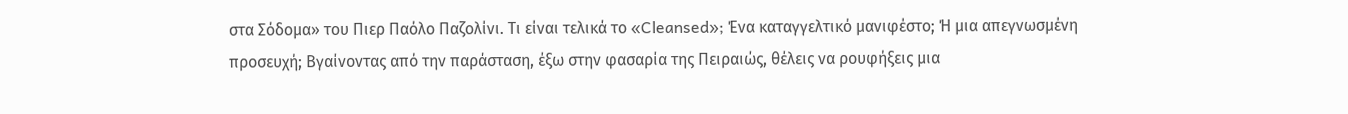στα Σόδομα» του Πιερ Παόλο Παζολίνι. Τι είναι τελικά το «Cleansed»; Ένα καταγγελτικό μανιφέστο; Ή μια απεγνωσμένη προσευχή; Βγαίνοντας από την παράσταση, έξω στην φασαρία της Πειραιώς, θέλεις να ρουφήξεις μια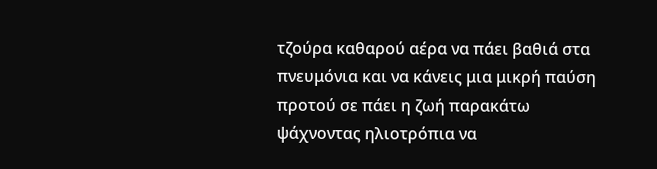τζούρα καθαρού αέρα να πάει βαθιά στα πνευμόνια και να κάνεις μια μικρή παύση προτού σε πάει η ζωή παρακάτω ψάχνοντας ηλιοτρόπια να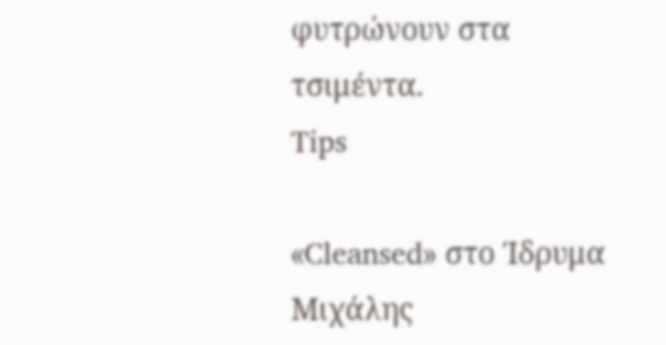φυτρώνουν στα τσιμέντα.
Tips

«Cleansed» στο Ίδρυμα Μιχάλης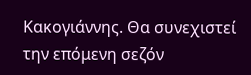Κακογιάννης. Θα συνεχιστεί την επόμενη σεζόν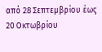από 28 Σεπτεμβρίου έως 20 Οκτωβρίου